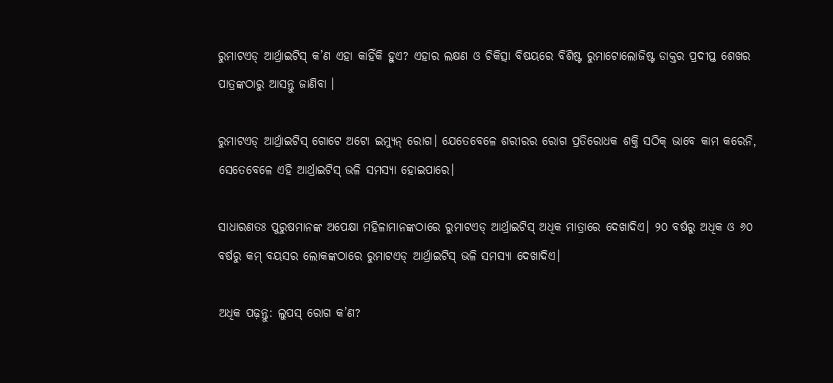ରୁମାଟଏଡ୍‌ ଆର୍ଥ୍ରାଇଟିସ୍‌ କ’ଣ ଏହା କାହିଁକି ହୁଏ? ଏହାର ଲକ୍ଷଣ ଓ ଚିକିତ୍ସା ବିଷୟରେ ବିଶିଷ୍ଟ ରୁମାଟୋଲୋଜିଷ୍ଟ ଡାକ୍ତର ପ୍ରଦୀପ୍ତ ଶେଖର ପାତ୍ରଙ୍କଠାରୁ ଆସନ୍ତୁ ଜାଣିବା ।

ରୁମାଟଏଡ୍‌ ଆର୍ଥ୍ରାଇଟିସ୍‌ ଗୋଟେ ଅଟୋ ଇମ୍ୟୁନ୍‌ ରୋଗ। ଯେତେବେଳେ ଶରୀରର ରୋଗ ପ୍ରତିରୋଧକ ଶକ୍ତି ସଠିକ୍‌ ଭାବେ କାମ କରେନି, ସେତେବେଳେ ଏହି ଆର୍ଥ୍ରାଇଟିସ୍‌ ଭଳି ସମସ୍ୟା ହୋଇପାରେ।

ସାଧାରଣତଃ ପୁରୁଷମାନଙ୍କ ଅପେକ୍ଷା ମହିଳାମାନଙ୍କଠାରେ ରୁମାଟଏଡ୍‌ ଆର୍ଥ୍ରାଇଟିସ୍‌ ଅଧିକ ମାତ୍ରାରେ ଦେଖାଦିଏ। ୨୦ ବର୍ଷରୁ ଅଧିକ ଓ ୬୦ ବର୍ଷରୁ କମ୍‌ ବୟସର ଲୋକଙ୍କଠାରେ ରୁମାଟଏଡ୍‌ ଆର୍ଥ୍ରାଇଟିସ୍‌ ଭଳି ସମସ୍ୟା ଦେଖାଦିଏ।

ଅଧିକ ପଢ଼ନ୍ତୁ: ଲୁପସ୍‌ ରୋଗ କ’ଣ?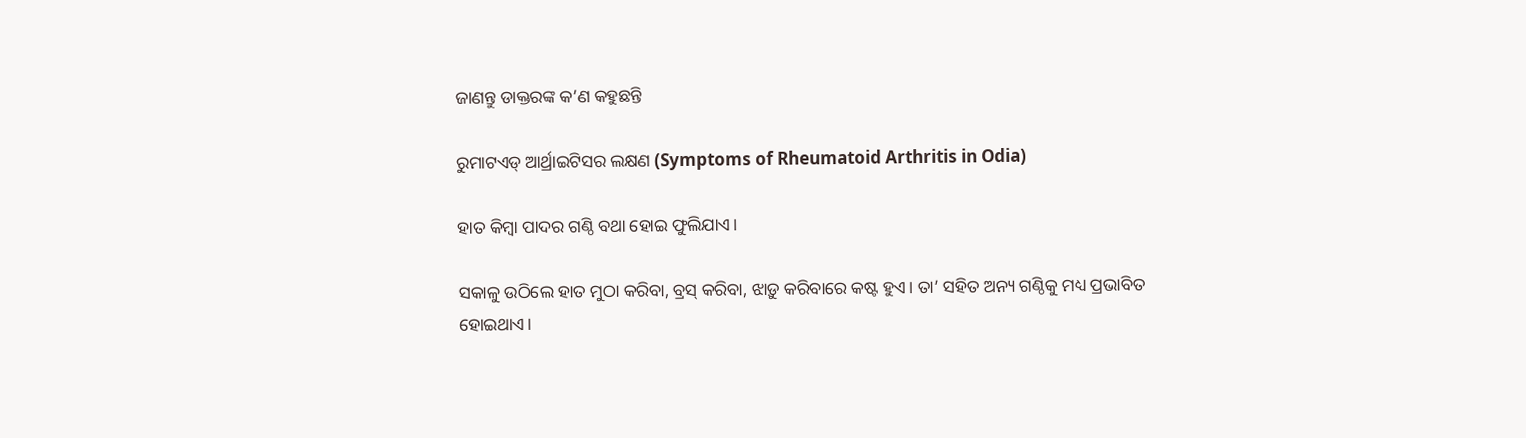ଜାଣନ୍ତୁ ଡାକ୍ତରଙ୍କ କ’ଣ କହୁଛନ୍ତି

ରୁମାଟଏଡ୍ ଆର୍ଥ୍ରାଇଟିସର ଲକ୍ଷଣ (Symptoms of Rheumatoid Arthritis in Odia)

ହାତ କିମ୍ବା ପାଦର ଗଣ୍ଠି ବଥା ହୋଇ ଫୁଲିଯାଏ।

ସକାଳୁ ଉଠିଲେ ହାତ ମୁଠା କରିବା, ବ୍ରସ୍‌ କରିବା, ଝାଡ଼ୁ କରିବାରେ କଷ୍ଟ ହୁଏ। ତା’ ସହିତ ଅନ୍ୟ ଗଣ୍ଠିକୁ ମଧ୍ୟ ପ୍ରଭାବିତ ହୋଇଥାଏ।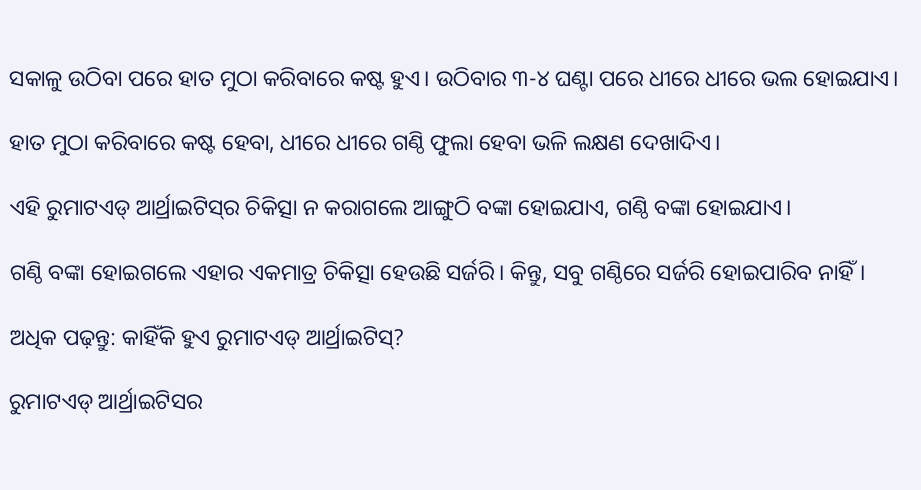ସକାଳୁ ଉଠିବା ପରେ ହାତ ମୁଠା କରିବାରେ କଷ୍ଟ ହୁଏ। ଉଠିବାର ୩-୪ ଘଣ୍ଟା ପରେ ଧୀରେ ଧୀରେ ଭଲ ହୋଇଯାଏ।

ହାତ ମୁଠା କରିବାରେ କଷ୍ଟ ହେବା, ଧୀରେ ଧୀରେ ଗଣ୍ଠି ଫୁଲା ହେବା ଭଳି ଲକ୍ଷଣ ଦେଖାଦିଏ।

ଏହି ରୁମାଟଏଡ୍‌ ଆର୍ଥ୍ରାଇଟିସ୍‌ର ଚିକିତ୍ସା ନ କରାଗଲେ ଆଙ୍ଗୁଠି ବଙ୍କା ହୋଇଯାଏ, ଗଣ୍ଠି ବଙ୍କା ହୋଇଯାଏ।

ଗଣ୍ଠି ବଙ୍କା ହୋଇଗଲେ ଏହାର ଏକମାତ୍ର ଚିକିତ୍ସା ହେଉଛି ସର୍ଜରି। କିନ୍ତୁ, ସବୁ ଗଣ୍ଠିରେ ସର୍ଜରି ହୋଇପାରିବ ନାହିଁ।

ଅଧିକ ପଢ଼ନ୍ତୁ: କାହିଁକି ହୁଏ ରୁମାଟଏଡ୍‌ ଆର୍ଥ୍ରାଇଟିସ୍‌?

ରୁମାଟଏଡ୍ ଆର୍ଥ୍ରାଇଟିସର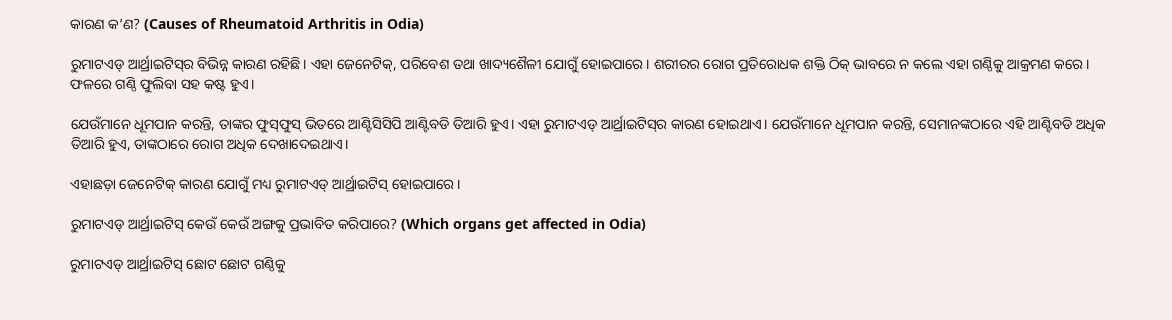କାରଣ କ’ଣ? (Causes of Rheumatoid Arthritis in Odia)

ରୁମାଟଏଡ୍‌ ଆର୍ଥ୍ରାଇଟିସ୍‌ର ବିଭିନ୍ନ କାରଣ ରହିଛି। ଏହା ଜେନେଟିକ୍‌, ପରିବେଶ ତଥା ଖାଦ୍ୟଶୈଳୀ ଯୋଗୁଁ ହୋଇପାରେ। ଶରୀରର ରୋଗ ପ୍ରତିରୋଧକ ଶକ୍ତି ଠିକ୍‌ ଭାବରେ ନ କଲେ ଏହା ଗଣ୍ଠିକୁ ଆକ୍ରମଣ କରେ। ଫଳରେ ଗଣ୍ଠି ଫୁଲିବା ସହ କଷ୍ଟ ହୁଏ।

ଯେଉଁମାନେ ଧୂମପାନ କରନ୍ତି, ତାଙ୍କର ଫୁସ୍‌ଫୁସ୍‌ ଭିତରେ ଆଣ୍ଟିସିସିପି ଆଣ୍ଟିବଡି ତିଆରି ହୁଏ। ଏହା ରୁମାଟଏଡ୍‌ ଆର୍ଥ୍ରାଇଟିସ୍‌ର କାରଣ ହୋଇଥାଏ। ଯେଉଁମାନେ ଧୂମପାନ କରନ୍ତି, ସେମାନଙ୍କଠାରେ ଏହି ଆଣ୍ଟିବଡି ଅଧିକ ତିଆରି ହୁଏ, ତାଙ୍କଠାରେ ରୋଗ ଅଧିକ ଦେଖାଦେଇଥାଏ।

ଏହାଛଡ଼ା ଜେନେଟିକ୍‌ କାରଣ ଯୋଗୁଁ ମଧ୍ୟ ରୁମାଟଏଡ୍‌ ଆର୍ଥ୍ରାଇଟିସ୍‌ ହୋଇପାରେ।

ରୁମାଟଏଡ୍‌ ଆର୍ଥ୍ରାଇଟିସ୍‌ କେଉଁ କେଉଁ ଅଙ୍ଗକୁ ପ୍ରଭାବିତ କରିପାରେ? (Which organs get affected in Odia)

ରୁମାଟଏଡ୍‌ ଆର୍ଥ୍ରାଇଟିସ୍‌ ଛୋଟ ଛୋଟ ଗଣ୍ଠିକୁ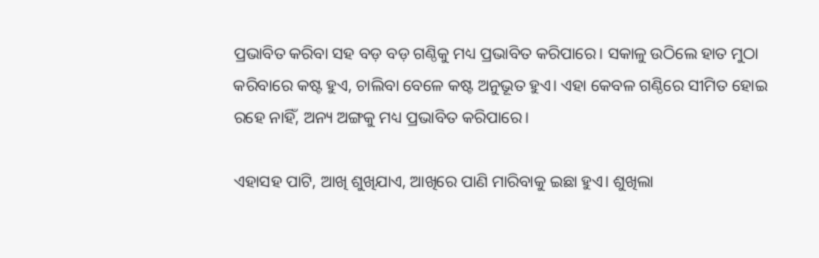ପ୍ରଭାବିତ କରିବା ସହ ବଡ଼ ବଡ଼ ଗଣ୍ଠିକୁ ମଧ୍ୟ ପ୍ରଭାବିତ କରିପାରେ। ସକାଳୁ ଉଠିଲେ ହାତ ମୁଠା କରିବାରେ କଷ୍ଟ ହୁଏ, ଚାଲିବା ବେଳେ କଷ୍ଟ ଅନୁଭୂତ ହୁଏ। ଏହା କେବଳ ଗଣ୍ଠିରେ ସୀମିତ ହୋଇ ରହେ ନାହିଁ, ଅନ୍ୟ ଅଙ୍ଗକୁ ମଧ୍ୟ ପ୍ରଭାବିତ କରିପାରେ।

ଏହାସହ ପାଟି, ଆଖି ଶୁଖିଯାଏ, ଆଖିରେ ପାଣି ମାରିବାକୁ ଇଛା ହୁଏ। ଶୁଖିଲା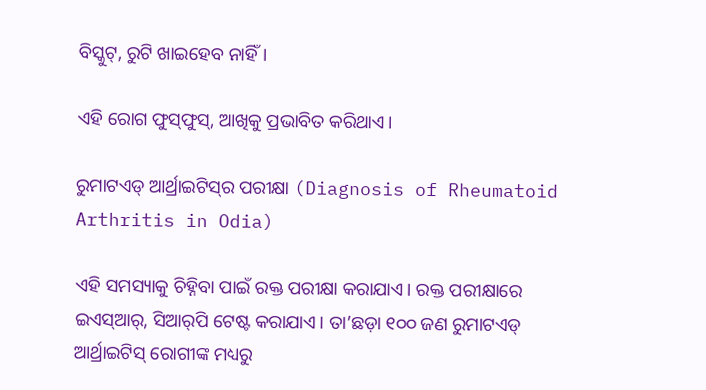ବିସ୍କୁଟ୍‌, ରୁଟି ଖାଇହେବ ନାହିଁ।

ଏହି ରୋଗ ଫୁସ୍‌ଫୁସ୍‌, ଆଖିକୁ ପ୍ରଭାବିତ କରିଥାଏ।

ରୁମାଟଏଡ୍ ଆର୍ଥ୍ରାଇଟିସ୍‌ର ପରୀକ୍ଷା (Diagnosis of Rheumatoid Arthritis in Odia)

ଏହି ସମସ୍ୟାକୁ ଚିହ୍ନିବା ପାଇଁ ରକ୍ତ ପରୀକ୍ଷା କରାଯାଏ। ରକ୍ତ ପରୀକ୍ଷାରେ ଇଏସ୍‌ଆର୍‌, ସିଆର୍‌ପି ଟେଷ୍ଟ କରାଯାଏ। ତା’ଛଡ଼ା ୧୦୦ ଜଣ ରୁମାଟଏଡ୍‌ ଆର୍ଥ୍ରାଇଟିସ୍‌ ରୋଗୀଙ୍କ ମଧ୍ୟରୁ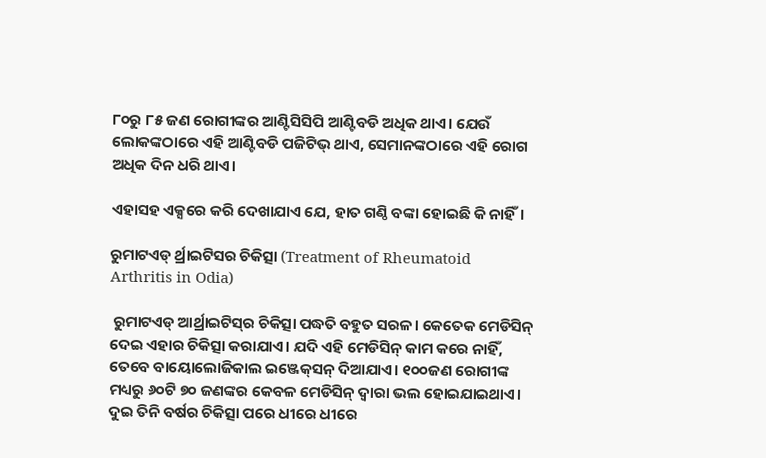୮୦ରୁ ୮୫ ଜଣ ରୋଗୀଙ୍କର ଆଣ୍ଟିସିସିପି ଆଣ୍ଟିବଡି ଅଧିକ ଥାଏ। ଯେଉଁ ଲୋକଙ୍କଠାରେ ଏହି ଆଣ୍ଟିବଡି ପଜିଟିଭ୍‌ ଥାଏ, ସେମାନଙ୍କଠାରେ ଏହି ରୋଗ ଅଧିକ ଦିନ ଧରି ଥାଏ।

ଏହାସହ ଏକ୍ସରେ କରି ଦେଖାଯାଏ ଯେ, ହାତ ଗଣ୍ଠି ବଙ୍କା ହୋଇଛି କି ନାହିଁ।

ରୁମାଟଏଡ୍ ର୍ଥ୍ରାଇଟିସର ଚିକିତ୍ସା (Treatment of Rheumatoid Arthritis in Odia)

 ରୁମାଟଏଡ୍‌ ଆର୍ଥ୍ରାଇଟିସ୍‌ର ଚିକିତ୍ସା ପଦ୍ଧତି ବହୁତ ସରଳ। କେତେକ ମେଡିସିନ୍‌ ଦେଇ ଏହାର ଚିକିତ୍ସା କରାଯାଏ। ଯଦି ଏହି ମେଡିସିନ୍‌ କାମ କରେ ନାହିଁ, ତେବେ ବାୟୋଲୋଜିକାଲ ଇଞ୍ଜେକ୍‌ସନ୍‌ ଦିଆଯାଏ। ୧୦୦ଜଣ ରୋଗୀଙ୍କ ମଧ୍ୟରୁ ୬୦ଟି ୭୦ ଜଣଙ୍କର କେବଳ ମେଡିସିନ୍‌ ଦ୍ୱାରା ଭଲ ହୋଇଯାଇଥାଏ। ଦୁଇ ତିନି ବର୍ଷର ଚିକିତ୍ସା ପରେ ଧୀରେ ଧୀରେ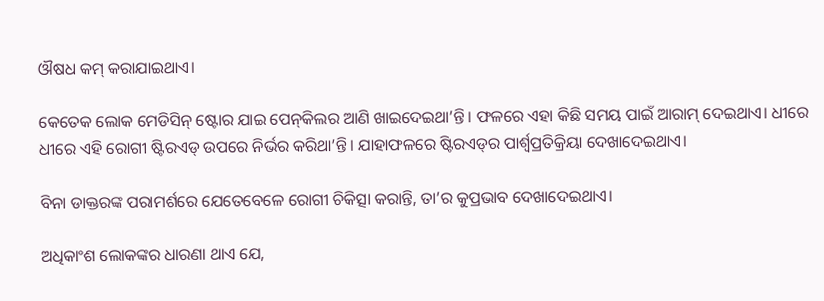ଔଷଧ କମ୍‌ କରାଯାଇଥାଏ।

କେତେକ ଲୋକ ମେଡିସିନ୍‌ ଷ୍ଟୋର ଯାଇ ପେନ୍‌କିଲର ଆଣି ଖାଇଦେଇଥା’ନ୍ତି। ଫଳରେ ଏହା କିଛି ସମୟ ପାଇଁ ଆରାମ୍‌ ଦେଇଥାଏ। ଧୀରେ ଧୀରେ ଏହି ରୋଗୀ ଷ୍ଟିରଏଡ୍‌ ଉପରେ ନିର୍ଭର କରିଥା’ନ୍ତି। ଯାହାଫଳରେ ଷ୍ଟିରଏଡ୍‌ର ପାର୍ଶ୍ୱପ୍ରତିକ୍ରିୟା ଦେଖାଦେଇଥାଏ।

ବିନା ଡାକ୍ତରଙ୍କ ପରାମର୍ଶରେ ଯେତେବେଳେ ରୋଗୀ ଚିକିତ୍ସା କରାନ୍ତି, ତା’ର କୁପ୍ରଭାବ ଦେଖାଦେଇଥାଏ।

ଅଧିକାଂଶ ଲୋକଙ୍କର ଧାରଣା ଥାଏ ଯେ,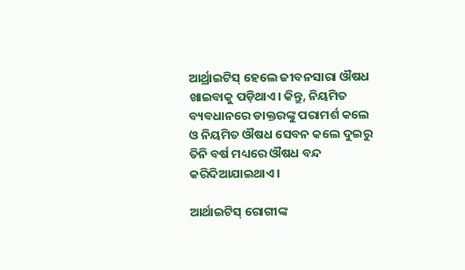ଆର୍ଥ୍ରାଇଟିସ୍‌ ହେଲେ ଜୀବନସାରା ଔଷଧ ଖାଇବାକୁ ପଡ଼ିଥାଏ। କିନ୍ତୁ, ନିୟମିତ ବ୍ୟବଧାନରେ ଡାକ୍ତରଙ୍କୁ ପରାମର୍ଶ କଲେ ଓ ନିୟମିତ ଔଷଧ ସେବନ କଲେ ଦୁଇରୁ ତିନି ବର୍ଷ ମଧ୍ୟରେ ଔଷଧ ବନ୍ଦ କରିଦିଆଯାଇଥାଏ।

ଆର୍ଥାଇଟିସ୍‌ ରୋଗୀଙ୍କ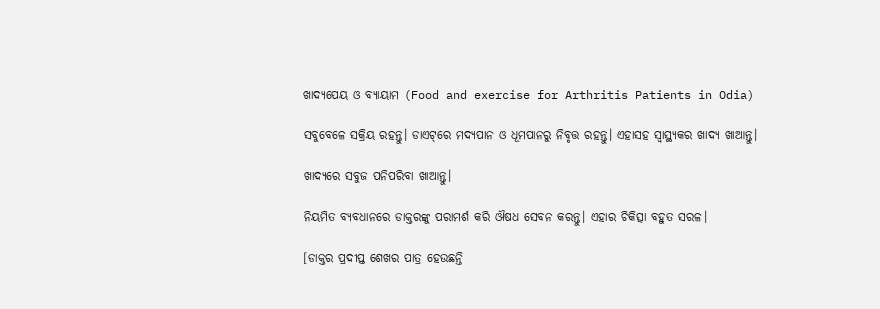ଖାଦ୍ୟପେୟ ଓ ବ୍ୟାୟାମ (Food and exercise for Arthritis Patients in Odia)

ସବୁବେଳେ ସକ୍ରିୟ ରହନ୍ତୁ। ଡାଏଟ୍‌ରେ ମଦ୍ୟପାନ ଓ ଧୂମପାନରୁ ନିବୃତ୍ତ ରହନ୍ତୁ। ଏହାସହ ସ୍ୱାସ୍ଥ୍ୟକର ଖାଦ୍ୟ ଖାଆନ୍ତୁ।

ଖାଦ୍ୟରେ ସବୁଜ ପନିପରିବା ଖାଆନ୍ତୁ।

ନିୟମିତ ବ୍ୟବଧାନରେ ଡାକ୍ତରଙ୍କୁ ପରାମର୍ଶ କରି ଔଷଧ ସେବନ କରନ୍ତୁ। ଏହାର ଚିକିତ୍ସା ବହୁତ ସରଳ।

[ଡାକ୍ତର ପ୍ରଦୀପ୍ତ ଶେଖର ପାତ୍ର ହେଉଛନ୍ତି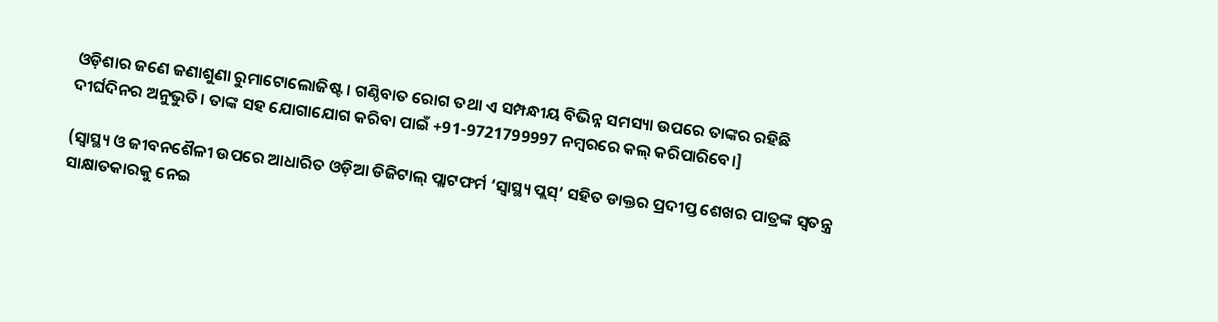ଓଡ଼ିଶାର ଜଣେ ଜଣାଶୁଣା ରୁମାଟୋଲୋଜିଷ୍ଟ। ଗଣ୍ଠିବାତ ରୋଗ ତଥା ଏ ସମ୍ପନ୍ଧୀୟ ବିଭିନ୍ନ ସମସ୍ୟା ଉପରେ ତାଙ୍କର ରହିଛି ଦୀର୍ଘଦିନର ଅନୁଭୁତି। ତାଙ୍କ ସହ ଯୋଗାଯୋଗ କରିବା ପାଇଁ +91-9721799997 ନମ୍ବରରେ କଲ୍ କରିପାରିବେ।]

(ସ୍ୱାସ୍ଥ୍ୟ ଓ ଜୀବନଶୈଳୀ ଉପରେ ଆଧାରିତ ଓଡ଼ିଆ ଡିଜିଟାଲ୍‌ ପ୍ଲାଟଫର୍ମ ‘ସ୍ୱାସ୍ଥ୍ୟ ପ୍ଲସ୍’ ସହିତ ଡାକ୍ତର ପ୍ରଦୀପ୍ତ ଶେଖର ପାତ୍ରଙ୍କ ସ୍ୱତନ୍ତ୍ର ସାକ୍ଷାତକାରକୁ ନେଇ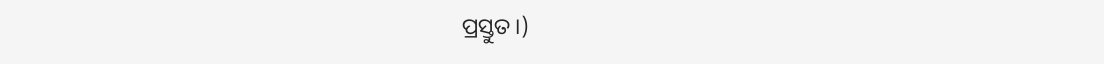ପ୍ରସ୍ତୁତ।)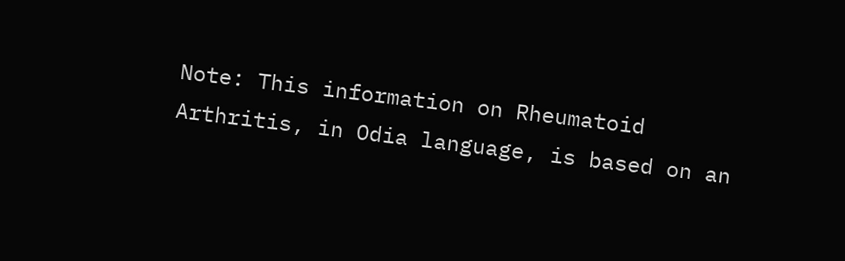Note: This information on Rheumatoid Arthritis, in Odia language, is based on an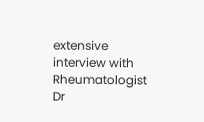extensive interview with Rheumatologist Dr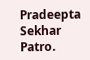Pradeepta Sekhar Patro.